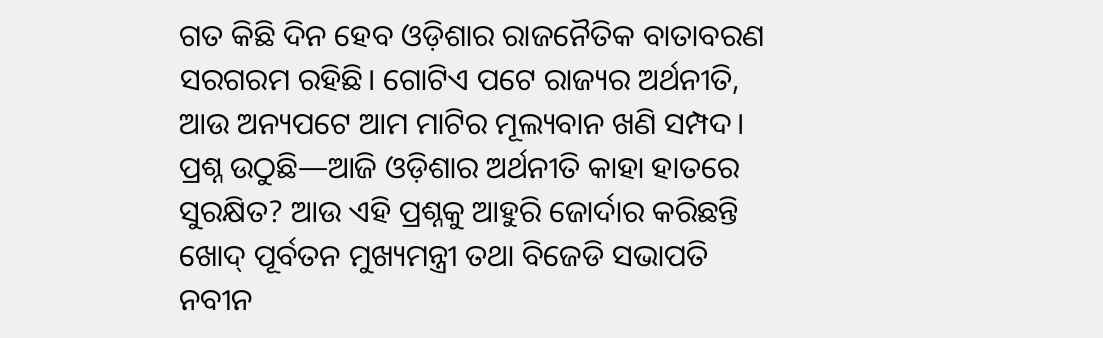ଗତ କିଛି ଦିନ ହେବ ଓଡ଼ିଶାର ରାଜନୈତିକ ବାତାବରଣ ସରଗରମ ରହିଛି। ଗୋଟିଏ ପଟେ ରାଜ୍ୟର ଅର୍ଥନୀତି, ଆଉ ଅନ୍ୟପଟେ ଆମ ମାଟିର ମୂଲ୍ୟବାନ ଖଣି ସମ୍ପଦ। ପ୍ରଶ୍ନ ଉଠୁଛି—ଆଜି ଓଡ଼ିଶାର ଅର୍ଥନୀତି କାହା ହାତରେ ସୁରକ୍ଷିତ? ଆଉ ଏହି ପ୍ରଶ୍ନକୁ ଆହୁରି ଜୋର୍ଦାର କରିଛନ୍ତି ଖୋଦ୍ ପୂର୍ବତନ ମୁଖ୍ୟମନ୍ତ୍ରୀ ତଥା ବିଜେଡି ସଭାପତି ନବୀନ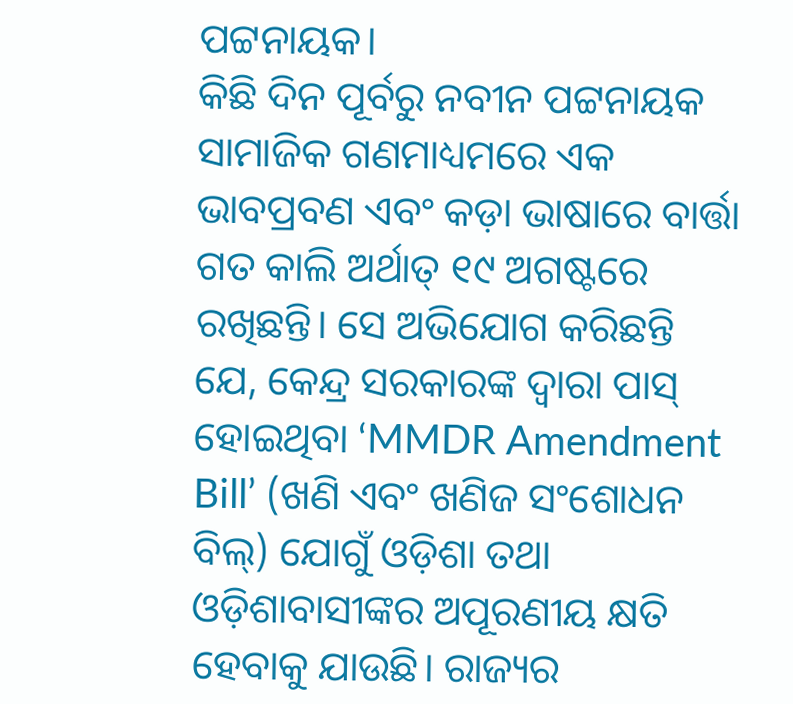ପଟ୍ଟନାୟକ।
କିଛି ଦିନ ପୂର୍ବରୁ ନବୀନ ପଟ୍ଟନାୟକ ସାମାଜିକ ଗଣମାଧ୍ୟମରେ ଏକ ଭାବପ୍ରବଣ ଏବଂ କଡ଼ା ଭାଷାରେ ବାର୍ତ୍ତା ଗତ କାଲି ଅର୍ଥାତ୍ ୧୯ ଅଗଷ୍ଟରେ ରଖିଛନ୍ତି। ସେ ଅଭିଯୋଗ କରିଛନ୍ତି ଯେ, କେନ୍ଦ୍ର ସରକାରଙ୍କ ଦ୍ୱାରା ପାସ୍ ହୋଇଥିବା ‘MMDR Amendment Bill’ (ଖଣି ଏବଂ ଖଣିଜ ସଂଶୋଧନ ବିଲ୍) ଯୋଗୁଁ ଓଡ଼ିଶା ତଥା ଓଡ଼ିଶାବାସୀଙ୍କର ଅପୂରଣୀୟ କ୍ଷତି ହେବାକୁ ଯାଉଛି। ରାଜ୍ୟର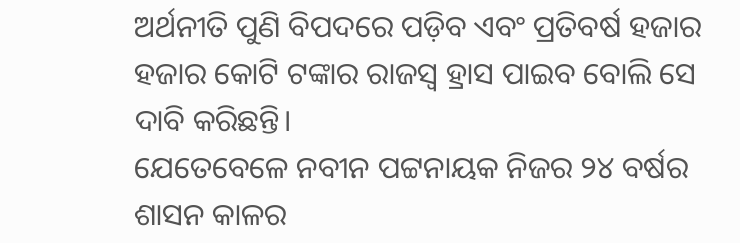ଅର୍ଥନୀତି ପୁଣି ବିପଦରେ ପଡ଼ିବ ଏବଂ ପ୍ରତିବର୍ଷ ହଜାର ହଜାର କୋଟି ଟଙ୍କାର ରାଜସ୍ୱ ହ୍ରାସ ପାଇବ ବୋଲି ସେ ଦାବି କରିଛନ୍ତି।
ଯେତେବେଳେ ନବୀନ ପଟ୍ଟନାୟକ ନିଜର ୨୪ ବର୍ଷର ଶାସନ କାଳର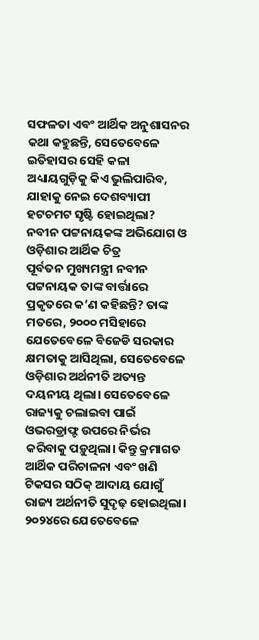ସଫଳତା ଏବଂ ଆର୍ଥିକ ଅନୁଶାସନର କଥା କହୁଛନ୍ତି, ସେତେବେଳେ ଇତିହାସର ସେହି କଳା ଅଧ୍ୟାୟଗୁଡ଼ିକୁ କିଏ ଭୁଲିପାରିବ, ଯାହାକୁ ନେଇ ଦେଶବ୍ୟାପୀ ହଟଚମଟ ସୃଷ୍ଟି ହୋଇଥିଲା?
ନବୀନ ପଟ୍ଟନାୟକଙ୍କ ଅଭିଯୋଗ ଓ ଓଡ଼ିଶାର ଆର୍ଥିକ ଚିତ୍ର
ପୂର୍ବତନ ମୁଖ୍ୟମନ୍ତ୍ରୀ ନବୀନ ପଟ୍ଟନାୟକ ତାଙ୍କ ବାର୍ତ୍ତାରେ ପ୍ରକୃତରେ କ’ଣ କହିଛନ୍ତି? ତାଙ୍କ ମତରେ, ୨୦୦୦ ମସିହାରେ ଯେତେବେଳେ ବିଜେଡି ସରକାର କ୍ଷମତାକୁ ଆସିଥିଲା, ସେତେବେଳେ ଓଡ଼ିଶାର ଅର୍ଥନୀତି ଅତ୍ୟନ୍ତ ଦୟନୀୟ ଥିଲା। ସେତେବେଳେ ରାଜ୍ୟକୁ ଚଲାଇବା ପାଇଁ ଓଭରଡ୍ରାଫ୍ଟ ଉପରେ ନିର୍ଭର କରିବାକୁ ପଡ଼ୁଥିଲା। କିନ୍ତୁ କ୍ରମାଗତ ଆର୍ଥିକ ପରିଚାଳନା ଏବଂ ଖଣି ଟିକସର ସଠିକ୍ ଆଦାୟ ଯୋଗୁଁ ରାଜ୍ୟ ଅର୍ଥନୀତି ସୁଦୃଢ଼ ହୋଇଥିଲା। ୨୦୨୪ରେ ଯେତେବେଳେ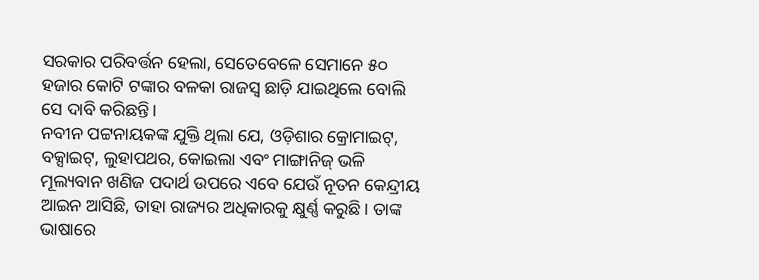ସରକାର ପରିବର୍ତ୍ତନ ହେଲା, ସେତେବେଳେ ସେମାନେ ୫୦ ହଜାର କୋଟି ଟଙ୍କାର ବଳକା ରାଜସ୍ୱ ଛାଡ଼ି ଯାଇଥିଲେ ବୋଲି ସେ ଦାବି କରିଛନ୍ତି।
ନବୀନ ପଟ୍ଟନାୟକଙ୍କ ଯୁକ୍ତି ଥିଲା ଯେ, ଓଡ଼ିଶାର କ୍ରୋମାଇଟ୍, ବକ୍ସାଇଟ୍, ଲୁହାପଥର, କୋଇଲା ଏବଂ ମାଙ୍ଗାନିଜ୍ ଭଳି ମୂଲ୍ୟବାନ ଖଣିଜ ପଦାର୍ଥ ଉପରେ ଏବେ ଯେଉଁ ନୂତନ କେନ୍ଦ୍ରୀୟ ଆଇନ ଆସିଛି, ତାହା ରାଜ୍ୟର ଅଧିକାରକୁ କ୍ଷୁର୍ଣ୍ଣ କରୁଛି। ତାଙ୍କ ଭାଷାରେ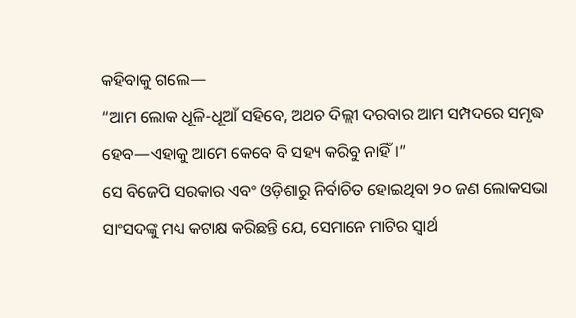କହିବାକୁ ଗଲେ—
“ଆମ ଲୋକ ଧୂଳି-ଧୂଆଁ ସହିବେ, ଅଥଚ ଦିଲ୍ଲୀ ଦରବାର ଆମ ସମ୍ପଦରେ ସମୃଦ୍ଧ ହେବ—ଏହାକୁ ଆମେ କେବେ ବି ସହ୍ୟ କରିବୁ ନାହିଁ।”
ସେ ବିଜେପି ସରକାର ଏବଂ ଓଡ଼ିଶାରୁ ନିର୍ବାଚିତ ହୋଇଥିବା ୨୦ ଜଣ ଲୋକସଭା ସାଂସଦଙ୍କୁ ମଧ୍ୟ କଟାକ୍ଷ କରିଛନ୍ତି ଯେ, ସେମାନେ ମାଟିର ସ୍ୱାର୍ଥ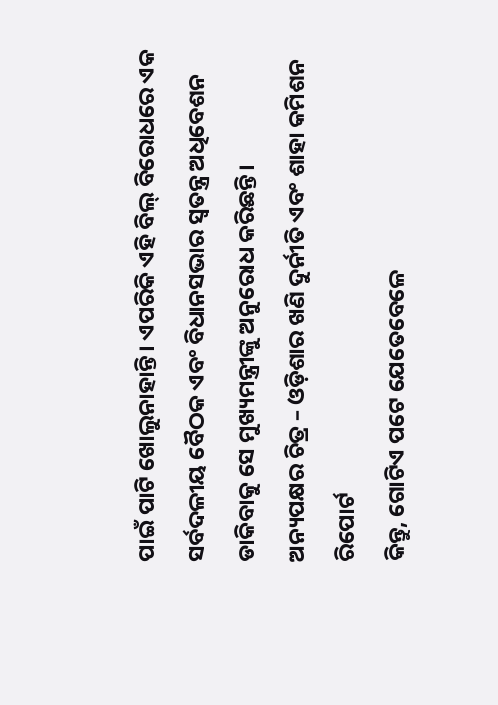ପାଇଁ ପାଟି ଖୋଲୁନାହାନ୍ତି। ଏପରିକି ଏହି ବିଲ୍ ବିରୋଧରେ ଏକ ସର୍ବଦଳୀୟ ବୈଠକ ଏବଂ ବିଧାନସଭାର ସ୍ୱତନ୍ତ୍ର ଅଧିବେଶନ ଡାକିବାକୁ ସେ ମୁଖ୍ୟମନ୍ତ୍ରୀଙ୍କୁ ଅନୁରୋଧ କରିଛନ୍ତି।
ଅନ୍ୟପକ୍ଷର ଚିତ୍ର – ଓଡ଼ିଶାର ଖଣି ଦୁର୍ନୀତି ଏବଂ ଶାହା କମିଶନ ରିପୋର୍ଟ
କିନ୍ତୁ, ଗୋଟିଏ ପଟେ ଯେତେବେଳେ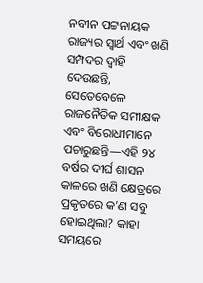ନବୀନ ପଟ୍ଟନାୟକ ରାଜ୍ୟର ସ୍ୱାର୍ଥ ଏବଂ ଖଣି ସମ୍ପଦର ଦ୍ୱାହି ଦେଉଛନ୍ତି, ସେତେବେଳେ ରାଜନୈତିକ ସମୀକ୍ଷକ ଏବଂ ବିରୋଧୀମାନେ ପଚାରୁଛନ୍ତି—ଏହି ୨୪ ବର୍ଷର ଦୀର୍ଘ ଶାସନ କାଳରେ ଖଣି କ୍ଷେତ୍ରରେ ପ୍ରକୃତରେ କ’ଣ ସବୁ ହୋଇଥିଲା? କାହା ସମୟରେ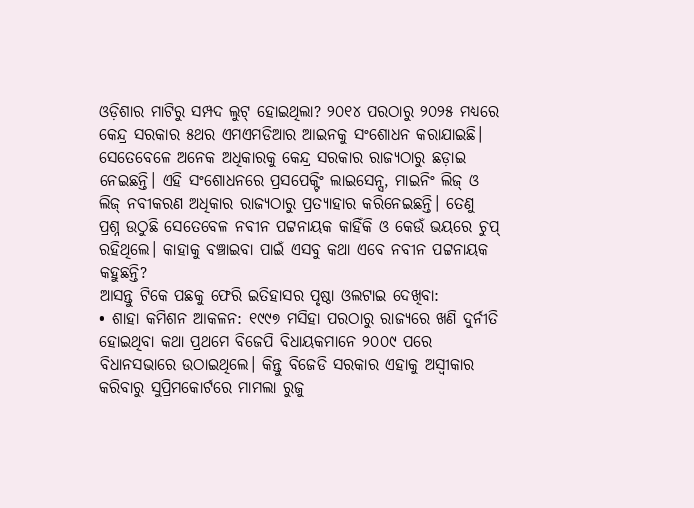ଓଡ଼ିଶାର ମାଟିରୁ ସମ୍ପଦ ଲୁଟ୍ ହୋଇଥିଲା? ୨୦୧୪ ପରଠାରୁ ୨୦୨୫ ମଧ୍ୟରେ କେନ୍ଦ୍ର ସରକାର ୫ଥର ଏମଏମଡିଆର ଆଇନକୁ ସଂଶୋଧନ କରାଯାଇଛି। ସେତେବେଳେ ଅନେକ ଅଧିକାରକୁ କେନ୍ଦ୍ର ସରକାର ରାଜ୍ୟଠାରୁ ଛଡ଼ାଇ ନେଇଛନ୍ତି। ଏହି ସଂଶୋଧନରେ ପ୍ରସପେକ୍ଟିଂ ଲାଇସେନ୍ସ, ମାଇନିଂ ଲିଜ୍ ଓ ଲିଜ୍ ନବୀକରଣ ଅଧିକାର ରାଜ୍ୟଠାରୁ ପ୍ରତ୍ୟାହାର କରିନେଇଛନ୍ତି। ତେଣୁ ପ୍ରଶ୍ନ ଉଠୁଛି ସେତେବେଳ ନବୀନ ପଟ୍ଟନାୟକ କାହିଁକି ଓ କେଉଁ ଭୟରେ ଚୁପ୍ ରହିଥିଲେ। କାହାକୁ ବଞ୍ଚାଇବା ପାଇଁ ଏସବୁ କଥା ଏବେ ନବୀନ ପଟ୍ଟନାୟକ କହୁଛନ୍ତି?
ଆସନ୍ତୁ ଟିକେ ପଛକୁ ଫେରି ଇତିହାସର ପୃଷ୍ଠା ଓଲଟାଇ ଦେଖିବା:
• ଶାହା କମିଶନ ଆକଳନ: ୧୯୯୭ ମସିହା ପରଠାରୁ ରାଜ୍ୟରେ ଖଣି ଦୁର୍ନୀତି ହୋଇଥିବା କଥା ପ୍ରଥମେ ବିଜେପି ବିଧାୟକମାନେ ୨୦୦୯ ପରେ ବିଧାନସଭାରେ ଉଠାଇଥିଲେ। କିନ୍ତୁ ବିଜେଡି ସରକାର ଏହାକୁ ଅସ୍ୱୀକାର କରିବାରୁ ସୁପ୍ରିମକୋର୍ଟରେ ମାମଲା ରୁଜୁ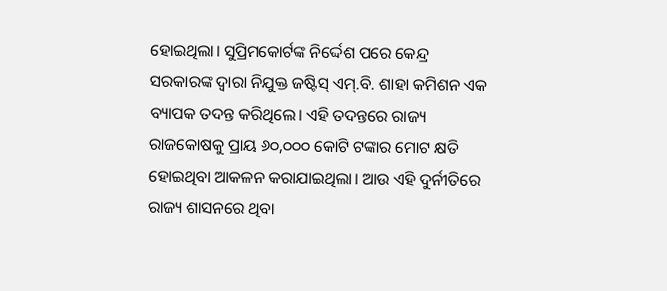ହୋଇଥିଲା। ସୁପ୍ରିମକୋର୍ଟଙ୍କ ନିର୍ଦ୍ଦେଶ ପରେ କେନ୍ଦ୍ର ସରକାରଙ୍କ ଦ୍ୱାରା ନିଯୁକ୍ତ ଜଷ୍ଟିସ୍ ଏମ୍.ବି. ଶାହା କମିଶନ ଏକ ବ୍ୟାପକ ତଦନ୍ତ କରିଥିଲେ। ଏହି ତଦନ୍ତରେ ରାଜ୍ୟ ରାଜକୋଷକୁ ପ୍ରାୟ ୬୦,୦୦୦ କୋଟି ଟଙ୍କାର ମୋଟ କ୍ଷତି ହୋଇଥିବା ଆକଳନ କରାଯାଇଥିଲା। ଆଉ ଏହି ଦୁର୍ନୀତିରେ ରାଜ୍ୟ ଶାସନରେ ଥିବା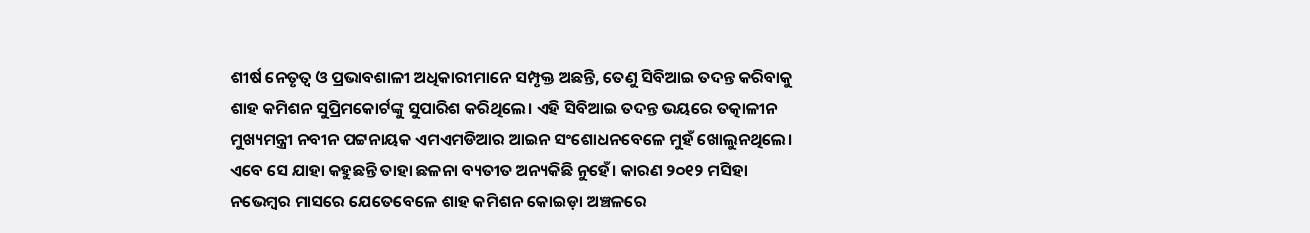ଶୀର୍ଷ ନେତୃତ୍ୱ ଓ ପ୍ରଭାବଶାଳୀ ଅଧିକାରୀମାନେ ସମ୍ପୃକ୍ତ ଅଛନ୍ତି, ତେଣୁ ସିବିଆଇ ତଦନ୍ତ କରିବାକୁ ଶାହ କମିଶନ ସୁପ୍ରିମକୋର୍ଟଙ୍କୁ ସୁପାରିଶ କରିଥିଲେ। ଏହି ସିବିଆଇ ତଦନ୍ତ ଭୟରେ ତତ୍କାଳୀନ ମୁଖ୍ୟମନ୍ତ୍ରୀ ନବୀନ ପଟ୍ଟନାୟକ ଏମଏମଡିଆର ଆଇନ ସଂଶୋଧନବେଳେ ମୁହଁ ଖୋଲୁନଥିଲେ। ଏବେ ସେ ଯାହା କହୁଛନ୍ତି ତାହା ଛଳନା ବ୍ୟତୀତ ଅନ୍ୟକିଛି ନୁହେଁ। କାରଣ ୨୦୧୨ ମସିହା ନଭେମ୍ବର ମାସରେ ଯେତେବେଳେ ଶାହ କମିଶନ କୋଇଡ଼ା ଅଞ୍ଚଳରେ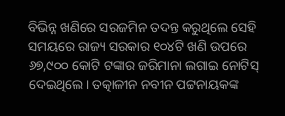ବିଭିନ୍ନ ଖଣିରେ ସରଜମିନ ତଦନ୍ତ କରୁଥିଲେ ସେହି ସମୟରେ ରାଜ୍ୟ ସରକାର ୧୦୪ଟି ଖଣି ଉପରେ ୬୭,୯୦୦ କୋଟି ଟଙ୍କାର ଜରିମାନା ଲଗାଇ ନୋଟିସ୍ ଦେଇଥିଲେ। ତତ୍କାଳୀନ ନବୀନ ପଟ୍ଟନାୟକଙ୍କ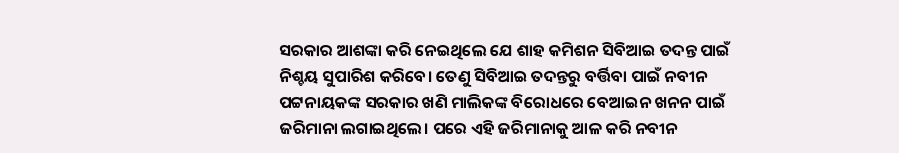ସରକାର ଆଶଙ୍କା କରି ନେଇଥିଲେ ଯେ ଶାହ କମିଶନ ସିବିଆଇ ତଦନ୍ତ ପାଇଁ ନିଶ୍ଚୟ ସୁପାରିଶ କରିବେ। ତେଣୁ ସିବିଆଇ ତଦନ୍ତରୁ ବର୍ତ୍ତିବା ପାଇଁ ନବୀନ ପଟ୍ଟନାୟକଙ୍କ ସରକାର ଖଣି ମାଲିକଙ୍କ ବିରୋଧରେ ବେଆଇନ ଖନନ ପାଇଁ ଜରିମାନା ଲଗାଇଥିଲେ। ପରେ ଏହି ଜରିମାନାକୁ ଆଳ କରି ନବୀନ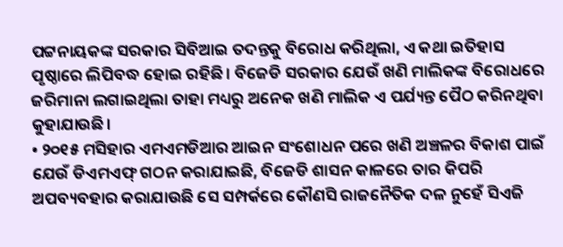ପଟ୍ଟନାୟକଙ୍କ ସରକାର ସିବିଆଇ ତଦନ୍ତକୁ ବିରୋଧ କରିଥିଲା, ଏ କଥା ଇତିହାସ ପୃଷ୍ଠାରେ ଲିପିବଦ୍ଧ ହୋଇ ରହିଛି। ବିଜେଡି ସରକାର ଯେଉଁ ଖଣି ମାଲିକଙ୍କ ବିରୋଧରେ ଜରିମାନା ଲଗାଇଥିଲା ତାହା ମଧ୍ୟରୁ ଅନେକ ଖଣି ମାଲିକ ଏ ପର୍ଯ୍ୟନ୍ତ ପୈଠ କରିନଥିବା କୁହାଯାଉଛି।
• ୨୦୧୫ ମସିହାର ଏମଏମଡିଆର ଆଇନ ସଂଶୋଧନ ପରେ ଖଣି ଅଞ୍ଚଳର ବିକାଶ ପାଇଁ ଯେଉଁ ଡିଏମଏଫ୍ ଗଠନ କରାଯାଇଛି, ବିଜେଡି ଶାସନ କାଳରେ ତାର କିପରି ଅପବ୍ୟବହାର କରାଯାଉଛି ସେ ସମ୍ପର୍କରେ କୌଣସି ରାଜନୈତିକ ଦଳ ନୁହେଁ ସିଏଜି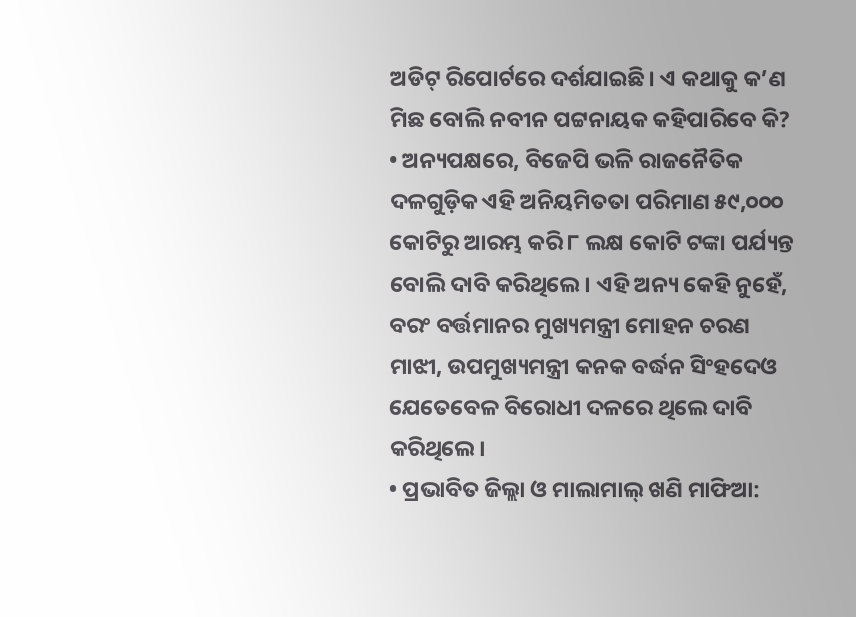ଅଡିଟ୍ ରିପୋର୍ଟରେ ଦର୍ଶଯାଇଛି। ଏ କଥାକୁ କ’ଣ ମିଛ ବୋଲି ନବୀନ ପଟ୍ଟନାୟକ କହିପାରିବେ କି?
• ଅନ୍ୟପକ୍ଷରେ, ବିଜେପି ଭଳି ରାଜନୈତିକ ଦଳଗୁଡ଼ିକ ଏହି ଅନିୟମିତତା ପରିମାଣ ୫୯,୦୦୦ କୋଟିରୁ ଆରମ୍ଭ କରି ୮ ଲକ୍ଷ କୋଟି ଟଙ୍କା ପର୍ଯ୍ୟନ୍ତ ବୋଲି ଦାବି କରିଥିଲେ। ଏହି ଅନ୍ୟ କେହି ନୁହେଁ, ବରଂ ବର୍ତ୍ତମାନର ମୁଖ୍ୟମନ୍ତ୍ରୀ ମୋହନ ଚରଣ ମାଝୀ, ଉପମୁଖ୍ୟମନ୍ତ୍ରୀ କନକ ବର୍ଦ୍ଧନ ସିଂହଦେଓ ଯେତେବେଳ ବିରୋଧୀ ଦଳରେ ଥିଲେ ଦାବି କରିଥିଲେ।
• ପ୍ରଭାବିତ ଜିଲ୍ଲା ଓ ମାଲାମାଲ୍ ଖଣି ମାଫିଆ: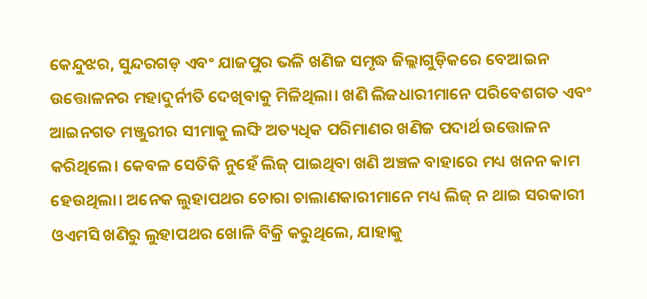କେନ୍ଦୁଝର, ସୁନ୍ଦରଗଡ଼ ଏବଂ ଯାଜପୁର ଭଳି ଖଣିଜ ସମୃଦ୍ଧ ଜିଲ୍ଲାଗୁଡ଼ିକରେ ବେଆଇନ ଉତ୍ତୋଳନର ମହାଦୁର୍ନୀତି ଦେଖିବାକୁ ମିଳିଥିଲା। ଖଣି ଲିଜଧାରୀମାନେ ପରିବେଶଗତ ଏବଂ ଆଇନଗତ ମଞ୍ଜୁରୀର ସୀମାକୁ ଲଙ୍ଘି ଅତ୍ୟଧିକ ପରିମାଣର ଖଣିଜ ପଦାର୍ଥ ଉତ୍ତୋଳନ କରିଥିଲେ। କେବଳ ସେତିକି ନୁହେଁ ଲିଜ୍ ପାଇଥିବା ଖଣି ଅଞ୍ଚଳ ବାହାରେ ମଧ୍ୟ ଖନନ କାମ ହେଉଥିଲା। ଅନେକ ଲୁହାପଥର ଚୋରା ଚାଲାଣକାରୀମାନେ ମଧ୍ୟ ଲିଜ୍ ନ ଥାଇ ସରକାରୀ ଓଏମସି ଖଣିରୁ ଲୁହାପଥର ଖୋଳି ବିକ୍ରି କରୁଥିଲେ, ଯାହାକୁ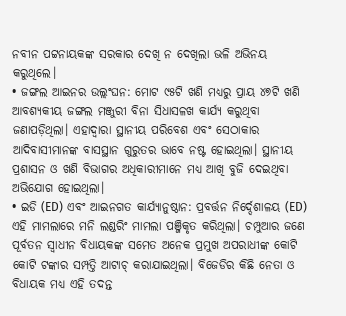ନବୀନ ପଟ୍ଟନାୟକଙ୍କ ସରକାର ଦେଖି ନ ଦେଖିଲା ଭଳି ଅଭିନୟ କରୁଥିଲେ।
• ଜଙ୍ଗଲ ଆଇନର ଉଲ୍ଲଂଘନ: ମୋଟ ୯୫ଟି ଖଣି ମଧ୍ୟରୁ ପ୍ରାୟ ୪୭ଟି ଖଣି ଆବଶ୍ୟକୀୟ ଜଙ୍ଗଲ ମଞ୍ଜୁରୀ ବିନା ସିଧାସଳଖ କାର୍ଯ୍ୟ କରୁଥିବା ଜଣାପଡ଼ିଥିଲା। ଏହାଦ୍ୱାରା ସ୍ଥାନୀୟ ପରିବେଶ ଏବଂ ସେଠାକାର ଆଦିବାସୀମାନଙ୍କ ବାସସ୍ଥାନ ଗୁରୁତର ଭାବେ ନଷ୍ଟ ହୋଇଥିଲା। ସ୍ଥାନୀୟ ପ୍ରଶାସନ ଓ ଖଣି ବିଭାଗର ଅଧିକାରୀମାନେ ମଧ୍ୟ ଆଖି ବୁଜି ଦେଇଥିବା ଅଭିଯୋଗ ହୋଇଥିଲା।
• ଇଡି (ED) ଏବଂ ଆଇନଗତ କାର୍ଯ୍ୟାନୁଷ୍ଠାନ: ପ୍ରବର୍ତ୍ତନ ନିର୍ଦ୍ଦେଶାଳୟ (ED) ଏହି ମାମଲାରେ ମନି ଲଣ୍ଡରିଂ ମାମଲା ପଞ୍ଜିକୃତ କରିଥିଲା। ଚମ୍ପୁଆର ଜଣେ ପୂର୍ବତନ ସ୍ୱାଧୀନ ବିଧାୟକଙ୍କ ସମେତ ଅନେକ ପ୍ରମୁଖ ଅପରାଧୀଙ୍କ କୋଟି କୋଟି ଟଙ୍କାର ସମ୍ପତ୍ତି ଆଟାଚ୍ କରାଯାଇଥିଲା। ବିଜେଡିର କିଛି ନେତା ଓ ବିଧାୟକ ମଧ୍ୟ ଏହି ତଦନ୍ତ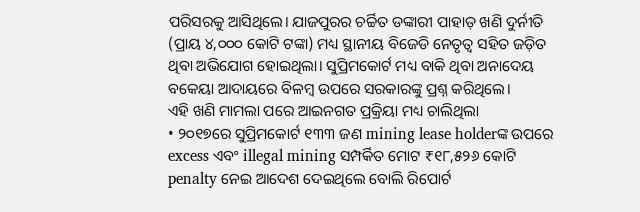ପରିସରକୁ ଆସିଥିଲେ। ଯାଜପୁରର ଚର୍ଚ୍ଚିତ ଡଙ୍କାରୀ ପାହାଡ଼ ଖଣି ଦୁର୍ନୀତି (ପ୍ରାୟ ୪,୦୦୦ କୋଟି ଟଙ୍କା) ମଧ୍ୟ ସ୍ଥାନୀୟ ବିଜେଡି ନେତୃତ୍ୱ ସହିତ ଜଡ଼ିତ ଥିବା ଅଭିଯୋଗ ହୋଇଥିଲା। ସୁପ୍ରିମକୋର୍ଟ ମଧ୍ୟ ବାକି ଥିବା ଅନାଦେୟ ବକେୟା ଆଦାୟରେ ବିଳମ୍ବ ଉପରେ ସରକାରଙ୍କୁ ପ୍ରଶ୍ନ କରିଥିଲେ।
ଏହି ଖଣି ମାମଲା ପରେ ଆଇନଗତ ପ୍ରକ୍ରିୟା ମଧ୍ୟ ଚାଲିଥିଲା
• ୨୦୧୭ରେ ସୁପ୍ରିମକୋର୍ଟ ୧୩୩ ଜଣ mining lease holderଙ୍କ ଉପରେ excess ଏବଂ illegal mining ସମ୍ପର୍କିତ ମୋଟ ₹୧୮,୫୨୬ କୋଟି penalty ନେଇ ଆଦେଶ ଦେଇଥିଲେ ବୋଲି ରିପୋର୍ଟ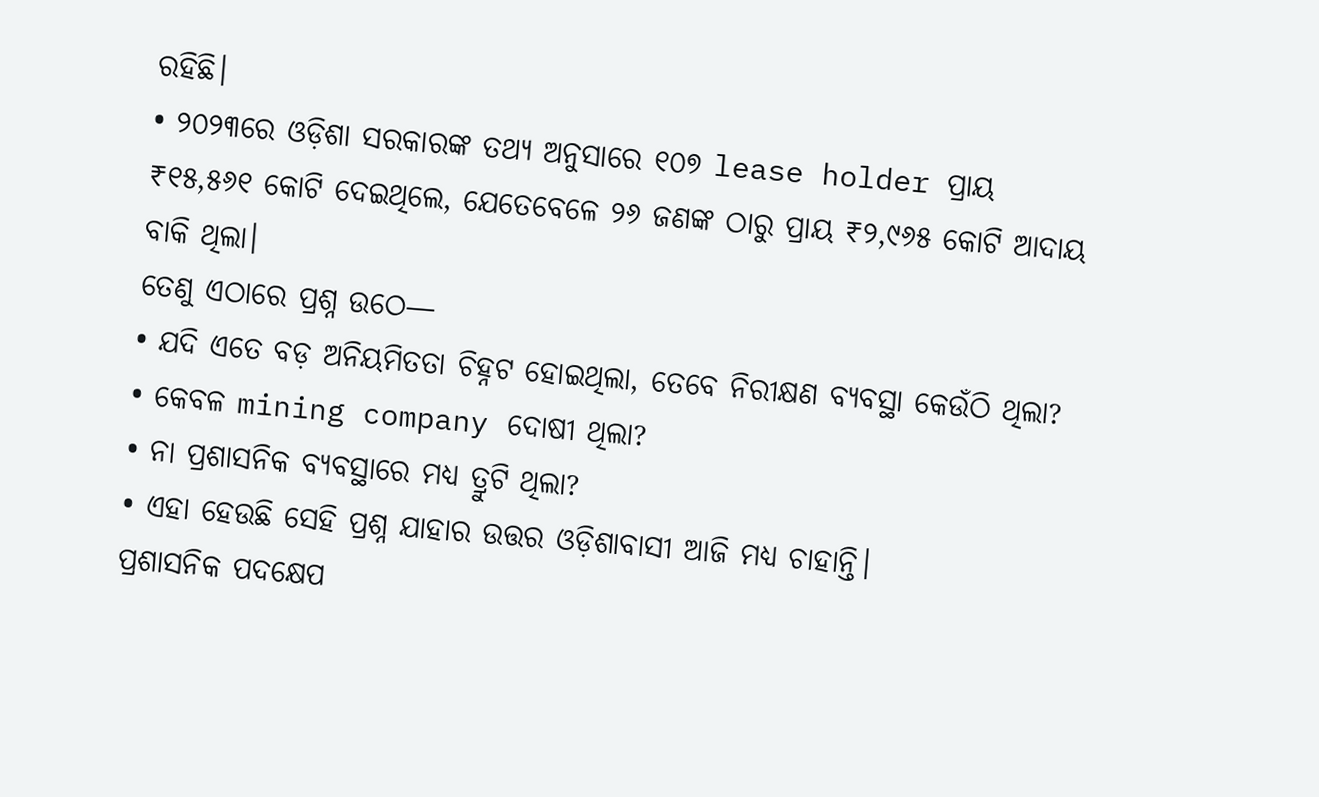ରହିଛି।
• ୨୦୨୩ରେ ଓଡ଼ିଶା ସରକାରଙ୍କ ତଥ୍ୟ ଅନୁସାରେ ୧୦୭ lease holder ପ୍ରାୟ ₹୧୫,୫୬୧ କୋଟି ଦେଇଥିଲେ, ଯେତେବେଳେ ୨୬ ଜଣଙ୍କ ଠାରୁ ପ୍ରାୟ ₹୨,୯୬୫ କୋଟି ଆଦାୟ ବାକି ଥିଲା।
ତେଣୁ ଏଠାରେ ପ୍ରଶ୍ନ ଉଠେ—
• ଯଦି ଏତେ ବଡ଼ ଅନିୟମିତତା ଚିହ୍ନଟ ହୋଇଥିଲା, ତେବେ ନିରୀକ୍ଷଣ ବ୍ୟବସ୍ଥା କେଉଁଠି ଥିଲା?
• କେବଳ mining company ଦୋଷୀ ଥିଲା?
• ନା ପ୍ରଶାସନିକ ବ୍ୟବସ୍ଥାରେ ମଧ୍ୟ ତ୍ରୁଟି ଥିଲା?
• ଏହା ହେଉଛି ସେହି ପ୍ରଶ୍ନ ଯାହାର ଉତ୍ତର ଓଡ଼ିଶାବାସୀ ଆଜି ମଧ୍ୟ ଚାହାନ୍ତି।
ପ୍ରଶାସନିକ ପଦକ୍ଷେପ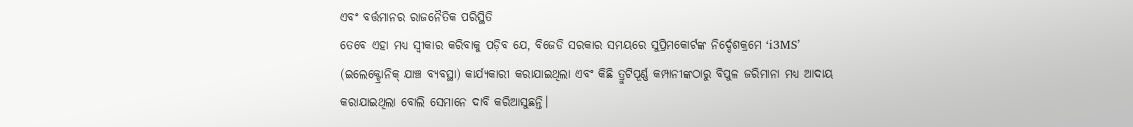ଏବଂ ବର୍ତ୍ତମାନର ରାଜନୈତିକ ପରିସ୍ଥିତି
ତେବେ ଏହା ମଧ୍ୟ ସ୍ୱୀକାର କରିବାକୁ ପଡ଼ିବ ଯେ, ବିଜେଡି ସରକାର ସମୟରେ ସୁପ୍ରିମକୋର୍ଟଙ୍କ ନିର୍ଦ୍ଦେଶକ୍ରମେ ‘i3MS’ (ଇଲେକ୍ଟ୍ରୋନିକ୍ ଯାଞ୍ଚ ବ୍ୟବସ୍ଥା) କାର୍ଯ୍ୟକାରୀ କରାଯାଇଥିଲା ଏବଂ କିଛି ତ୍ରୁଟିପୂର୍ଣ୍ଣ କମ୍ପାନୀଙ୍କଠାରୁ ବିପୁଳ ଜରିମାନା ମଧ୍ୟ ଆଦାୟ କରାଯାଇଥିଲା ବୋଲି ସେମାନେ ଦାବି କରିଆସୁଛନ୍ତି।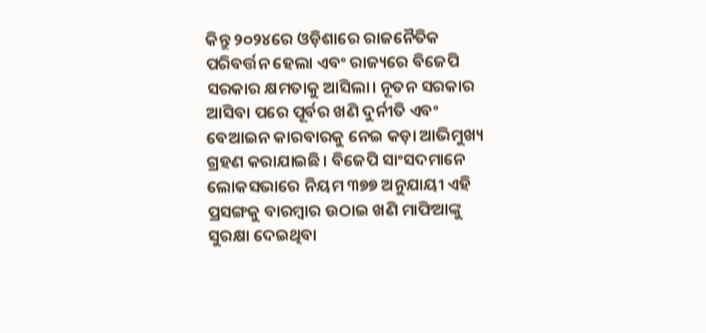କିନ୍ତୁ ୨୦୨୪ରେ ଓଡ଼ିଶାରେ ରାଜନୈତିକ ପରିବର୍ତ୍ତନ ହେଲା ଏବଂ ରାଜ୍ୟରେ ବିଜେପି ସରକାର କ୍ଷମତାକୁ ଆସିଲା। ନୂତନ ସରକାର ଆସିବା ପରେ ପୂର୍ବର ଖଣି ଦୁର୍ନୀତି ଏବଂ ବେଆଇନ କାରବାରକୁ ନେଇ କଡ଼ା ଆଭିମୁଖ୍ୟ ଗ୍ରହଣ କରାଯାଇଛି। ବିଜେପି ସାଂସଦମାନେ ଲୋକସଭାରେ ନିୟମ ୩୭୭ ଅନୁଯାୟୀ ଏହି ପ୍ରସଙ୍ଗକୁ ବାରମ୍ବାର ଉଠାଇ ଖଣି ମାଫିଆଙ୍କୁ ସୁରକ୍ଷା ଦେଇଥିବା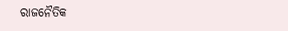ରାଜନୈତିକ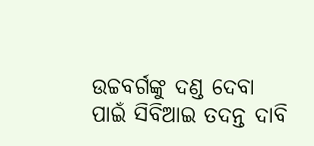ଉଚ୍ଚବର୍ଗଙ୍କୁ ଦଣ୍ଡ ଦେବା ପାଇଁ ସିବିଆଇ ତଦନ୍ତ ଦାବି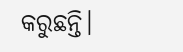କରୁଛନ୍ତି।